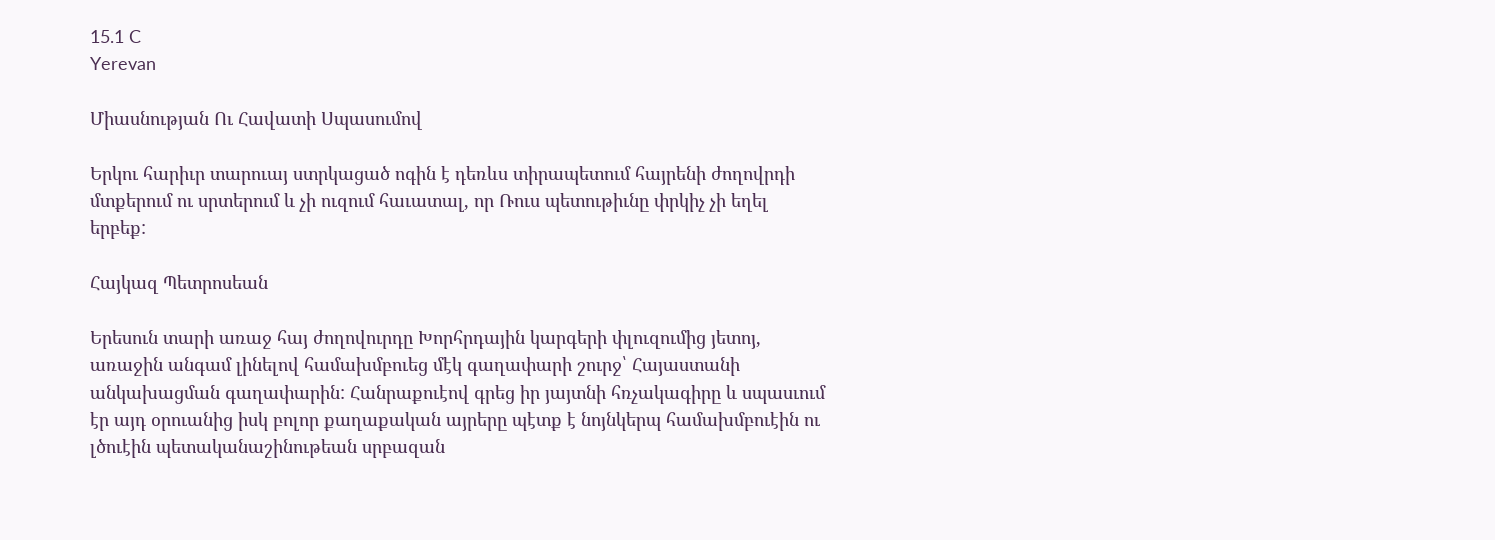15.1 C
Yerevan

Միասնության Ու Հավատի Սպասումով

Երկու հարիւր տարուայ ստրկացած ոգին է դեռևս տիրապետում հայրենի ժողովրդի մտքերում ու սրտերում և չի ուզում հաւատալ, որ Ռուս պետութիւնը փրկիչ չի եղել երբեք:

Հայկազ Պետրոսեան

Երեսուն տարի առաջ հայ ժողովուրդը Խորհրդային կարգերի փլուզումից յետոյ, առաջին անգամ լինելով համախմբուեց մէկ գաղափարի շուրջ՝ Հայաստանի անկախացման գաղափարին: Հանրաքուէով գրեց իր յայտնի հռչակագիրը և սպասւում էր այդ օրուանից իսկ բոլոր քաղաքական այրերը պէտք է նոյնկերպ համախմբուէին ու լծուէին պետականաշինութեան սրբազան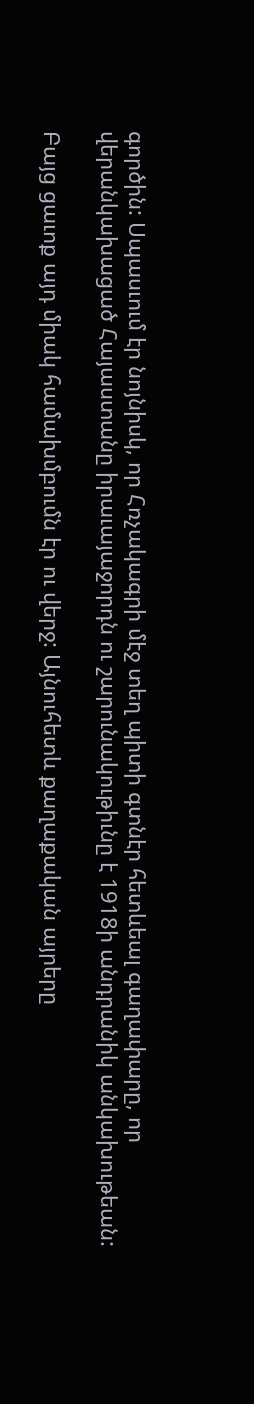գործին: Սպասւում էր նոյնիսկ, որ Հռչակագրի մէջ տեղ պիտի գտնէր հետևեալ գաղափարը, որ վերանկախացած Հայաստանը իրաւայաջորդն ու շարունակութիւնը է 1918ի անդրանիկ անկախութեան:

Բայց ցաւոք այդ միակ համախմբումն էր ու վերջ: Այնուհետև քաղաքական այրերը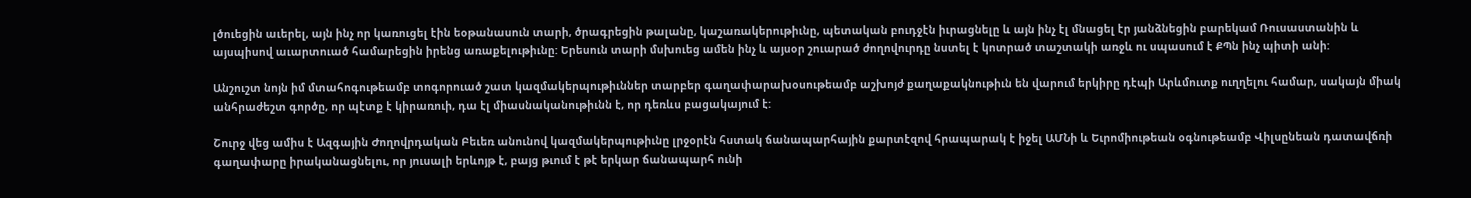լծուեցին աւերել, այն ինչ որ կառուցել էին եօթանասուն տարի, ծրագրեցին թալանը, կաշառակերութիւնը, պետական բուդջէն իւրացնելը և այն ինչ էլ մնացել էր յանձնեցին բարեկամ Ռուսաստանին և այսպիսով աւարտուած համարեցին իրենց առաքելութիւնը: Երեսուն տարի մսխուեց ամեն ինչ և այսօր շուարած ժողովուրդը նստել է կոտրած տաշտակի առջև ու սպասում է ՔՊն ինչ պիտի անի:

Անշուշտ նոյն իմ մտահոգութեամբ տոգորուած շատ կազմակերպութիւններ տարբեր գաղափարախօսութեամբ աշխոյժ քաղաքակնութիւն են վարում երկիրը դէպի Արևմուտք ուղղելու համար, սակայն միակ անհրաժեշտ գործը, որ պէտք է կիրառուի, դա էլ միասնականութիւնն է, որ դեռևս բացակայում է:

Շուրջ վեց ամիս է Ազգային Ժողովրդական Բեւեռ անունով կազմակերպութիւնը լրջօրէն հստակ ճանապարհային քարտէզով հրապարակ է իջել ԱՄՆի և Եւրոմիութեան օգնութեամբ Վիլսընեան դատավճռի գաղափարը իրականացնելու, որ յուսալի երևոյթ է, բայց թւում է թէ երկար ճանապարհ ունի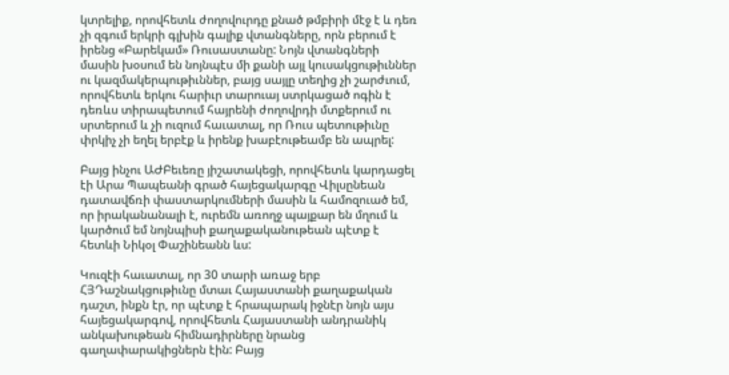կտրելիք, որովհետև ժողովուրդը քնած թմբիրի մէջ է և դեռ չի զգում երկրի գլխին գալիք վտանգները, որն բերում է իրենց «Բարեկամ» Ռուսաստանը: Նոյն վտանգների մասին խօսում են նոյնպէս մի քանի այլ կուսակցութիւններ ու կազմակերպութիւններ, բայց սայլը տեղից չի շարժւում, որովհետև երկու հարիւր տարուայ ստրկացած ոգին է դեռևս տիրապետում հայրենի ժողովրդի մտքերում ու սրտերում և չի ուզում հաւատալ, որ Ռուս պետութիւնը փրկիչ չի եղել երբէք և իրենք խաբէութեամբ են ապրել:

Բայց ինչու ԱԺԲեւեռը յիշատակեցի, որովհետև կարդացել էի Արա Պապեանի գրած հայեցակարգը Վիլսընեան դատավճռի փաստարկումների մասին և համոզուած եմ, որ իրականանալի է, ուրեմն առողջ պայքար են մղում և կարծում եմ նոյնպիսի քաղաքականութեան պէտք է հետևի Նիկօլ Փաշինեանն ևս:

Կուզէի հաւատալ, որ 30 տարի առաջ երբ ՀՅԴաշնակցութիւնը մտաւ Հայաստանի քաղաքական դաշտ, ինքն էր, որ պէտք է հրապարակ իջնէր նոյն այս հայեցակարգով, որովհետև Հայաստանի անդրանիկ անկախութեան հիմնադիրները նրանց գաղափարակիցներն էին: Բայց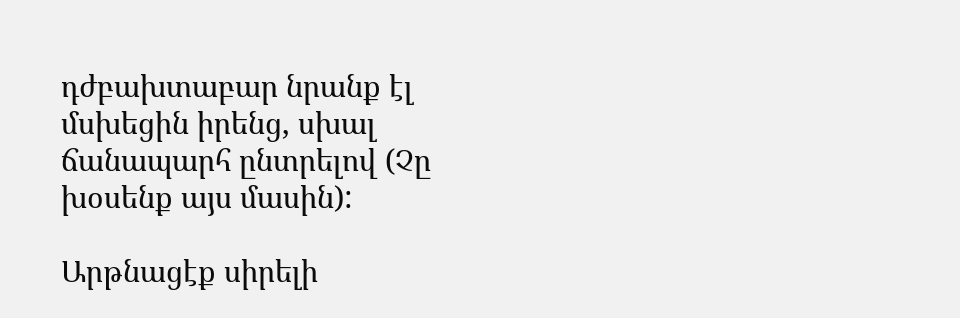դժբախտաբար նրանք էլ մսխեցին իրենց, սխալ ճանապարհ ընտրելով (Չը խօսենք այս մասին):

Արթնացէք սիրելի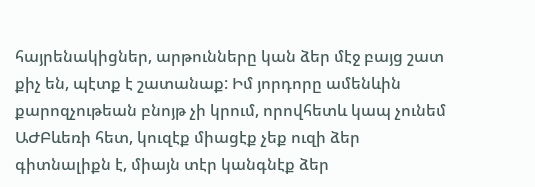հայրենակիցներ, արթունները կան ձեր մէջ բայց շատ քիչ են, պէտք է շատանաք: Իմ յորդորը ամենևին քարոզչութեան բնոյթ չի կրում, որովհետև կապ չունեմ ԱԺԲևեռի հետ, կուզէք միացէք չեք ուզի ձեր գիտնալիքն է, միայն տէր կանգնէք ձեր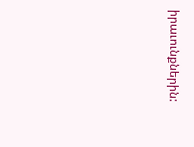իրաւունքներին: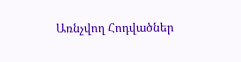Առնչվող Հոդվածներ